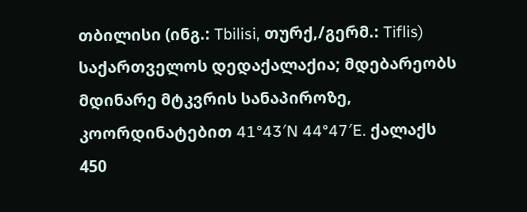თბილისი (ინგ.: Tbilisi, თურქ,/გერმ.: Tiflis) საქართველოს დედაქალაქია; მდებარეობს მდინარე მტკვრის სანაპიროზე, კოორდინატებით 41°43′N 44°47′E. ქალაქს 450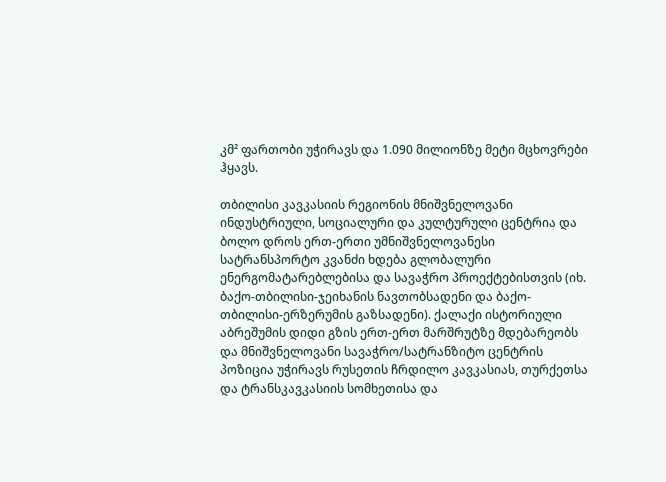კმ² ფართობი უჭირავს და 1.090 მილიონზე მეტი მცხოვრები ჰყავს.

თბილისი კავკასიის რეგიონის მნიშვნელოვანი ინდუსტრიული, სოციალური და კულტურული ცენტრია და ბოლო დროს ერთ-ერთი უმნიშვნელოვანესი სატრანსპორტო კვანძი ხდება გლობალური ენერგომატარებლებისა და სავაჭრო პროექტებისთვის (იხ. ბაქო-თბილისი-ჯეიხანის ნავთობსადენი და ბაქო-თბილისი-ერზერუმის გაზსადენი). ქალაქი ისტორიული აბრეშუმის დიდი გზის ერთ-ერთ მარშრუტზე მდებარეობს და მნიშვნელოვანი სავაჭრო/სატრანზიტო ცენტრის პოზიცია უჭირავს რუსეთის ჩრდილო კავკასიას, თურქეთსა და ტრანსკავკასიის სომხეთისა და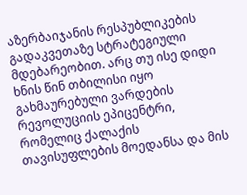აზერბაიჯანის რესპუბლიკების გადაკვეთაზე სტრატეგიული მდებარეობით. არც თუ ისე დიდი ხნის წინ თბილისი იყო გახმაურებული ვარდების რევოლუციის ეპიცენტრი, რომელიც ქალაქის თავისუფლების მოედანსა და მის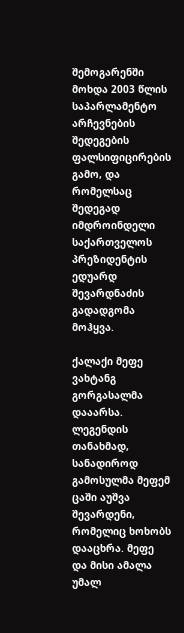შემოგარენში მოხდა 2003 წლის საპარლამენტო არჩევნების შედეგების ფალსიფიცირების გამო, და რომელსაც შედეგად იმდროინდელი საქართველოს პრეზიდენტის ედუარდ შევარდნაძის გადადგომა მოჰყვა.

ქალაქი მეფე ვახტანგ გორგასალმა დააარსა. ლეგენდის თანახმად, სანადიროდ გამოსულმა მეფემ ცაში აუშვა შევარდენი, რომელიც ხოხობს დააცხრა. მეფე და მისი ამალა უმალ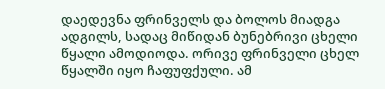დაედევნა ფრინველს და ბოლოს მიადგა ადგილს, სადაც მიწიდან ბუნებრივი ცხელი წყალი ამოდიოდა. ორივე ფრინველი ცხელ წყალში იყო ჩაფუფქული. ამ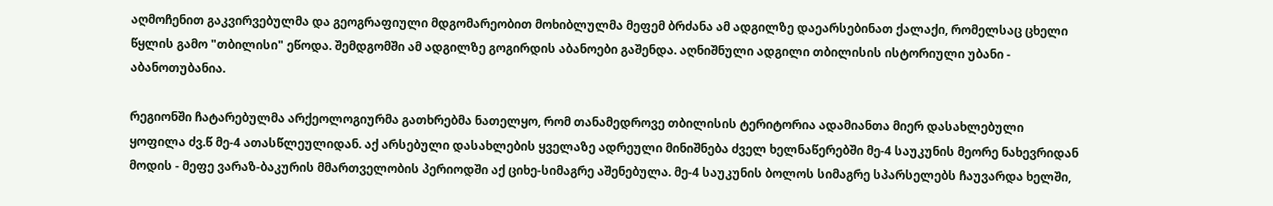აღმოჩენით გაკვირვებულმა და გეოგრაფიული მდგომარეობით მოხიბლულმა მეფემ ბრძანა ამ ადგილზე დაეარსებინათ ქალაქი, რომელსაც ცხელი წყლის გამო "თბილისი" ეწოდა. შემდგომში ამ ადგილზე გოგირდის აბანოები გაშენდა. აღნიშნული ადგილი თბილისის ისტორიული უბანი - აბანოთუბანია.

რეგიონში ჩატარებულმა არქეოლოგიურმა გათხრებმა ნათელყო, რომ თანამედროვე თბილისის ტერიტორია ადამიანთა მიერ დასახლებული ყოფილა ძვ.წ მე-4 ათასწლეულიდან. აქ არსებული დასახლების ყველაზე ადრეული მინიშნება ძველ ხელნაწერებში მე-4 საუკუნის მეორე ნახევრიდან მოდის - მეფე ვარაზ-ბაკურის მმართველობის პერიოდში აქ ციხე-სიმაგრე აშენებულა. მე-4 საუკუნის ბოლოს სიმაგრე სპარსელებს ჩაუვარდა ხელში,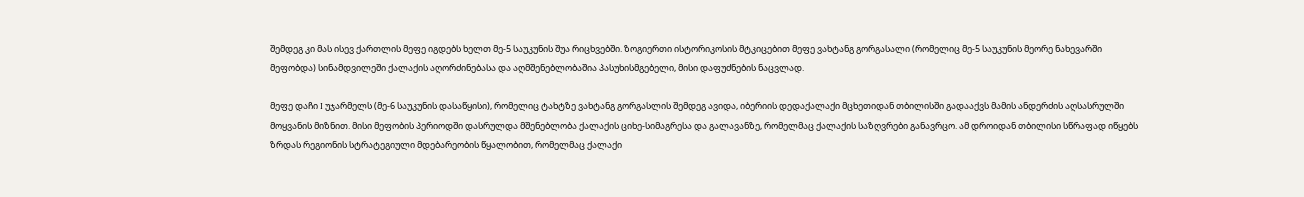შემდეგ კი მას ისევ ქართლის მეფე იგდებს ხელთ მე-5 საუკუნის შუა რიცხვებში. ზოგიერთი ისტორიკოსის მტკიცებით მეფე ვახტანგ გორგასალი (რომელიც მე-5 საუკუნის მეორე ნახევარში მეფობდა) სინამდვილეში ქალაქის აღორძინებასა და აღმშენებლობაშია პასუხისმგებელი, მისი დაფუძნების ნაცვლად.

მეფე დაჩი I უჯარმელს (მე-6 საუკუნის დასაწყისი), რომელიც ტახტზე ვახტანგ გორგასლის შემდეგ ავიდა, იბერიის დედაქალაქი მცხეთიდან თბილისში გადააქვს მამის ანდერძის აღსასრულში მოყვანის მიზნით. მისი მეფობის პერიოდში დასრულდა მშენებლობა ქალაქის ციხე-სიმაგრესა და გალავანზე, რომელმაც ქალაქის საზღვრები განავრცო. ამ დროიდან თბილისი სწრაფად იწყებს ზრდას რეგიონის სტრატეგიული მდებარეობის წყალობით, რომელმაც ქალაქი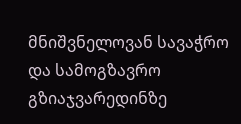მნიშვნელოვან სავაჭრო და სამოგზავრო გზიაჯვარედინზე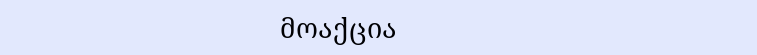მოაქცია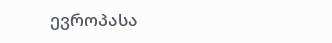ევროპასა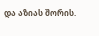და აზიას შორის.